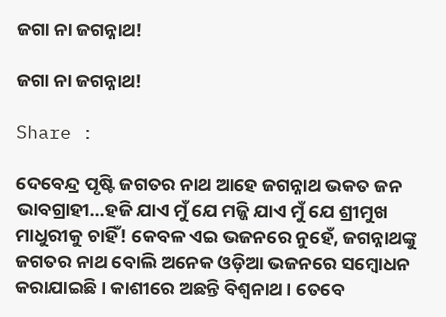ଜଗା ନା ଜଗନ୍ନାଥ!

ଜଗା ନା ଜଗନ୍ନାଥ!

Share :

ଦେବେନ୍ଦ୍ର ପୃଷ୍ଟି ଜଗତର ନାଥ ଆହେ ଜଗନ୍ନାଥ ଭକତ ଜନ ଭାବଗ୍ରାହୀ...ହଜି ଯାଏ ମୁଁ ଯେ ମଜ୍ଜି ଯାଏ ମୁଁ ଯେ ଶ୍ରୀମୁଖ ମାଧୁରୀକୁ ଚାହିଁ! କେବଳ ଏଇ ଭଜନରେ ନୁହେଁ, ଜଗନ୍ନାଥଙ୍କୁ ଜଗତର ନାଥ ବୋଲି ଅନେକ ଓଡ଼ିଆ ଭଜନରେ ସମ୍ବୋଧନ କରାଯାଇଛି । କାଶୀରେ ଅଛନ୍ତି ବିଶ୍ୱନାଥ । ତେବେ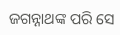ଜଗନ୍ନାଥଙ୍କ ପରି ସେ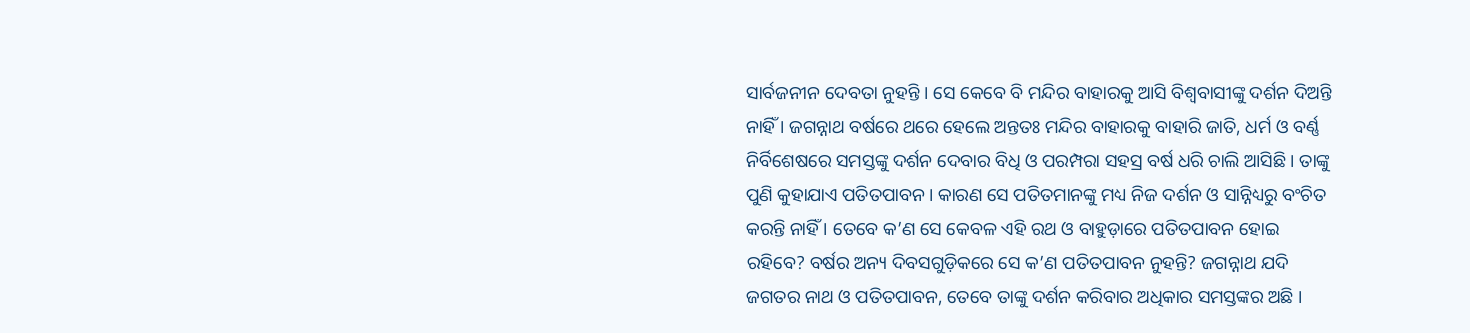ସାର୍ବଜନୀନ ଦେବତା ନୁହନ୍ତି । ସେ କେବେ ବି ମନ୍ଦିର ବାହାରକୁ ଆସି ବିଶ୍ୱବାସୀଙ୍କୁ ଦର୍ଶନ ଦିଅନ୍ତି ନାହିଁ । ଜଗନ୍ନାଥ ବର୍ଷରେ ଥରେ ହେଲେ ଅନ୍ତତଃ ମନ୍ଦିର ବାହାରକୁ ବାହାରି ଜାତି, ଧର୍ମ ଓ ବର୍ଣ୍ଣ ନିର୍ବିଶେଷରେ ସମସ୍ତଙ୍କୁ ଦର୍ଶନ ଦେବାର ବିଧି ଓ ପରମ୍ପରା ସହସ୍ର ବର୍ଷ ଧରି ଚାଲି ଆସିଛି । ତାଙ୍କୁ ପୁଣି କୁହାଯାଏ ପତିତପାବନ । କାରଣ ସେ ପତିତମାନଙ୍କୁ ମଧ୍ୟ ନିଜ ଦର୍ଶନ ଓ ସାନ୍ନିଧ୍ୟରୁ ବଂଚିତ କରନ୍ତି ନାହିଁ । ତେବେ କ’ଣ ସେ କେବଳ ଏହି ରଥ ଓ ବାହୁଡ଼ାରେ ପତିତପାବନ ହୋଇ ରହିବେ? ବର୍ଷର ଅନ୍ୟ ଦିବସଗୁଡ଼ିକରେ ସେ କ’ଣ ପତିତପାବନ ନୁହନ୍ତି? ଜଗନ୍ନାଥ ଯଦି ଜଗତର ନାଥ ଓ ପତିତପାବନ, ତେବେ ତାଙ୍କୁ ଦର୍ଶନ କରିବାର ଅଧିକାର ସମସ୍ତଙ୍କର ଅଛି ।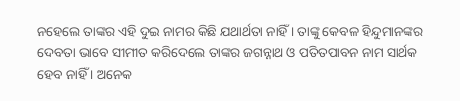ନହେଲେ ତାଙ୍କର ଏହି ଦୁଇ ନାମର କିଛି ଯଥାର୍ଥତା ନାହିଁ । ତାଙ୍କୁ କେବଳ ହିନ୍ଦୁମାନଙ୍କର ଦେବତା ଭାବେ ସୀମୀତ କରିଦେଲେ ତାଙ୍କର ଜଗନ୍ନାଥ ଓ ପତିତପାବନ ନାମ ସାର୍ଥକ ହେବ ନାହିଁ । ଅନେକ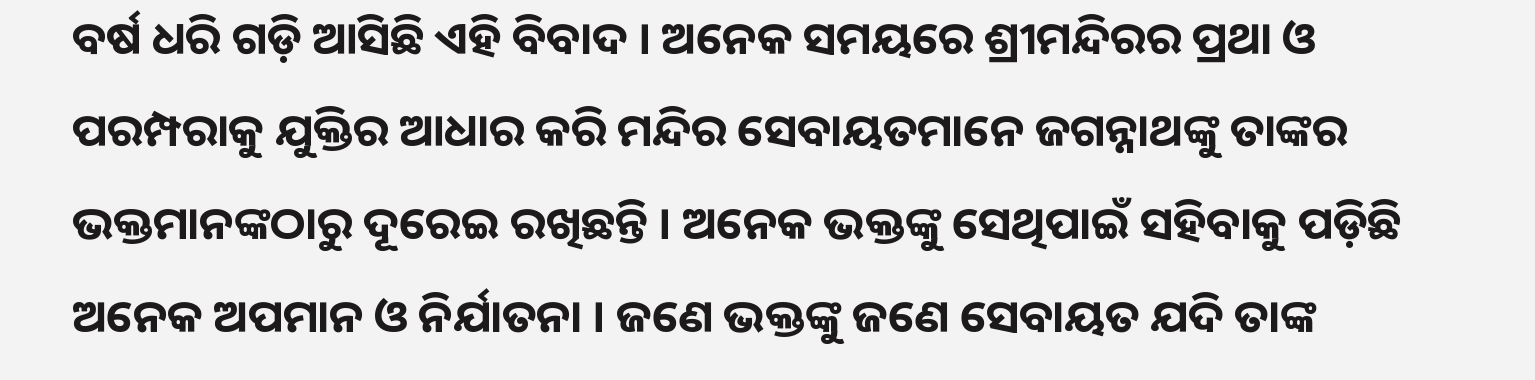ବର୍ଷ ଧରି ଗଡ଼ି ଆସିଛି ଏହି ବିବାଦ । ଅନେକ ସମୟରେ ଶ୍ରୀମନ୍ଦିରର ପ୍ରଥା ଓ ପରମ୍ପରାକୁ ଯୁକ୍ତିର ଆଧାର କରି ମନ୍ଦିର ସେବାୟତମାନେ ଜଗନ୍ନାଥଙ୍କୁ ତାଙ୍କର ଭକ୍ତମାନଙ୍କଠାରୁ ଦୂରେଇ ରଖିଛନ୍ତି । ଅନେକ ଭକ୍ତଙ୍କୁ ସେଥିପାଇଁ ସହିବାକୁ ପଡ଼ିଛି ଅନେକ ଅପମାନ ଓ ନିର୍ଯାତନା । ଜଣେ ଭକ୍ତଙ୍କୁ ଜଣେ ସେବାୟତ ଯଦି ତାଙ୍କ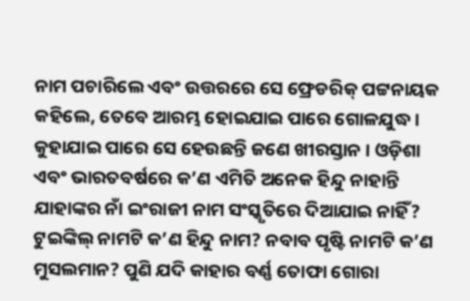ନାମ ପଚାରିଲେ ଏବଂ ଉତ୍ତରରେ ସେ ଫ୍ରେଡରିକ୍ ପଟ୍ଟନାୟକ କହିଲେ, ତେବେ ଆରମ୍ଭ ହୋଇଯାଇ ପାରେ ଗୋଳଯୁଦ୍ଧ । କୁହାଯାଇ ପାରେ ସେ ହେଉଛନ୍ତି ଜଣେ ଖୀରସ୍ତାନ । ଓଡ଼ିଶା ଏବଂ ଭାରତବର୍ଷରେ କ’ଣ ଏମିତି ଅନେକ ହିନ୍ଦୁ ନାହାନ୍ତି ଯାହାଙ୍କର ନାଁ ଇଂରାଜୀ ନାମ ସଂସ୍କୃତିରେ ଦିଆଯାଇ ନାହିଁ? ଟୁଇଙ୍କିଲ୍ ନାମଟି କ’ଣ ହିନ୍ଦୁ ନାମ? ନବାବ ପୃଷ୍ଟି ନାମଟି କ’ଣ ମୁସଲମାନ? ପୁଣି ଯଦି କାହାର ବର୍ଣ୍ଣ ତୋଫା ଗୋରା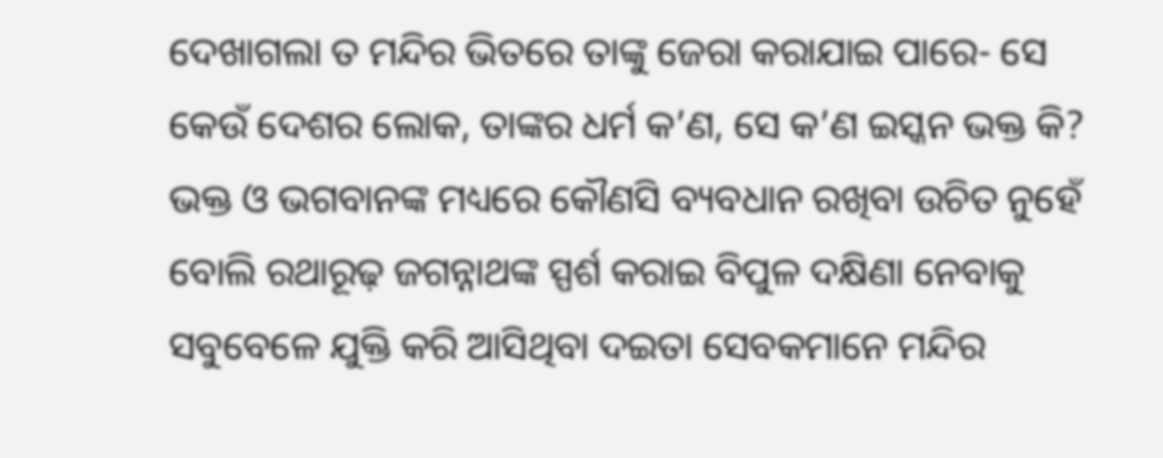ଦେଖାଗଲା ତ ମନ୍ଦିର ଭିତରେ ତାଙ୍କୁ ଜେରା କରାଯାଇ ପାରେ- ସେ କେଉଁ ଦେଶର ଲୋକ, ତାଙ୍କର ଧର୍ମ କ’ଣ, ସେ କ’ଣ ଇସ୍କନ ଭକ୍ତ କି? ଭକ୍ତ ଓ ଭଗବାନଙ୍କ ମଧ୍ୟରେ କୌଣସି ବ୍ୟବଧାନ ରଖିବା ଉଚିତ ନୁହେଁ ବୋଲି ରଥାରୂଢ଼ ଜଗନ୍ନାଥଙ୍କ ସ୍ପର୍ଶ କରାଇ ବିପୁଳ ଦକ୍ଷିଣା ନେବାକୁ ସବୁବେଳେ ଯୁକ୍ତି କରି ଆସିଥିବା ଦଇତା ସେବକମାନେ ମନ୍ଦିର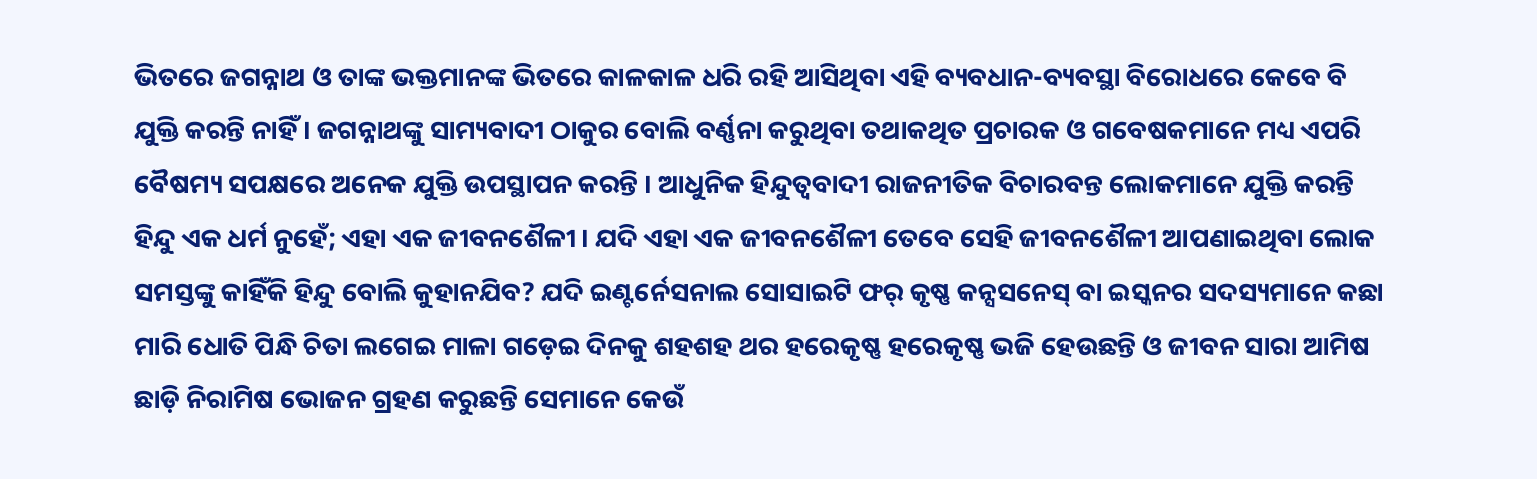ଭିତରେ ଜଗନ୍ନାଥ ଓ ତାଙ୍କ ଭକ୍ତମାନଙ୍କ ଭିତରେ କାଳକାଳ ଧରି ରହି ଆସିଥିବା ଏହି ବ୍ୟବଧାନ-ବ୍ୟବସ୍ଥା ବିରୋଧରେ କେବେ ବି ଯୁକ୍ତି କରନ୍ତି ନାହିଁ । ଜଗନ୍ନାଥଙ୍କୁ ସାମ୍ୟବାଦୀ ଠାକୁର ବୋଲି ବର୍ଣ୍ଣନା କରୁଥିବା ତଥାକଥିତ ପ୍ରଚାରକ ଓ ଗବେଷକମାନେ ମଧ୍ୟ ଏପରି ବୈଷମ୍ୟ ସପକ୍ଷରେ ଅନେକ ଯୁକ୍ତି ଉପସ୍ଥାପନ କରନ୍ତି । ଆଧୁନିକ ହିନ୍ଦୁତ୍ୱବାଦୀ ରାଜନୀତିକ ବିଚାରବନ୍ତ ଲୋକମାନେ ଯୁକ୍ତି କରନ୍ତି ହିନ୍ଦୁ ଏକ ଧର୍ମ ନୁହେଁ; ଏହା ଏକ ଜୀବନଶୈଳୀ । ଯଦି ଏହା ଏକ ଜୀବନଶୈଳୀ ତେବେ ସେହି ଜୀବନଶୈଳୀ ଆପଣାଇଥିବା ଲୋକ ସମସ୍ତଙ୍କୁ କାହିଁକି ହିନ୍ଦୁ ବୋଲି କୁହାନଯିବ? ଯଦି ଇଣ୍ଟର୍ନେସନାଲ ସୋସାଇଟି ଫର୍ କୃଷ୍ଣ କନ୍ସସନେସ୍ ବା ଇସ୍କନର ସଦସ୍ୟମାନେ କଛା ମାରି ଧୋତି ପିନ୍ଧି ଚିତା ଲଗେଇ ମାଳା ଗଡ଼େଇ ଦିନକୁ ଶହଶହ ଥର ହରେକୃଷ୍ଣ ହରେକୃଷ୍ଣ ଭଜି ହେଉଛନ୍ତି ଓ ଜୀବନ ସାରା ଆମିଷ ଛାଡ଼ି ନିରାମିଷ ଭୋଜନ ଗ୍ରହଣ କରୁଛନ୍ତି ସେମାନେ କେଉଁ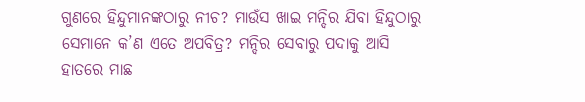ଗୁଣରେ ହିନ୍ଦୁମାନଙ୍କଠାରୁ ନୀଚ? ମାଉଁସ ଖାଇ ମନ୍ଦିର ଯିବା ହିନ୍ଦୁଠାରୁ ସେମାନେ କ’ଣ ଏତେ ଅପବିତ୍ର? ମନ୍ଦିର ସେବାରୁ ପଦାକୁ ଆସି ହାତରେ ମାଛ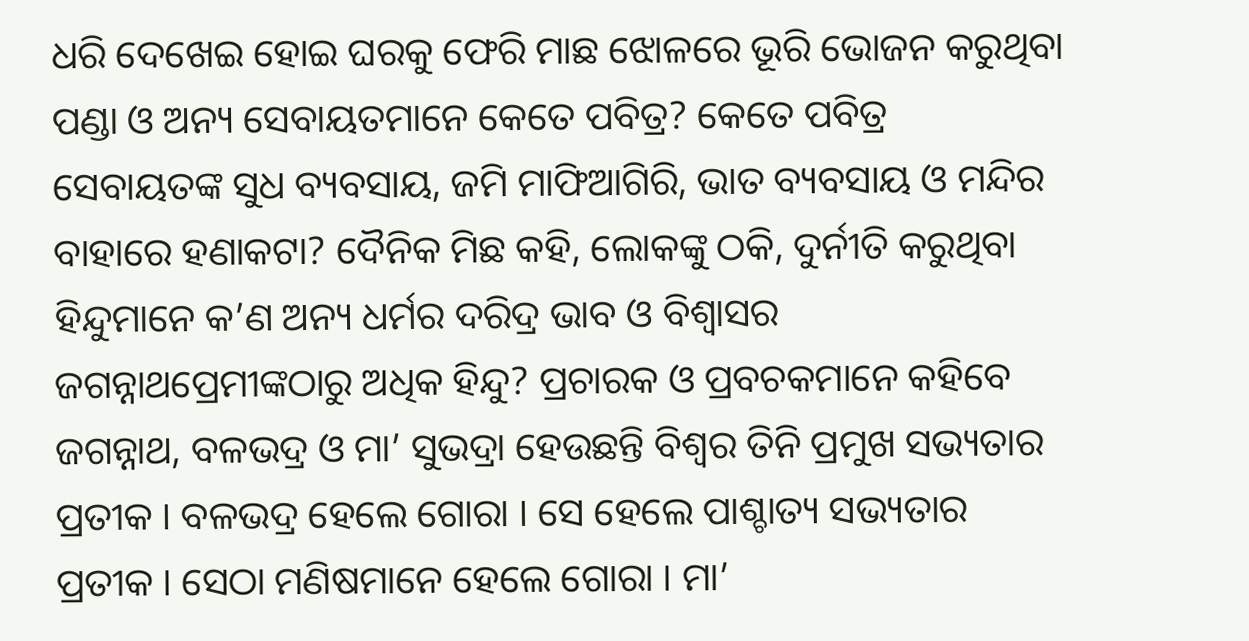ଧରି ଦେଖେଇ ହୋଇ ଘରକୁ ଫେରି ମାଛ ଝୋଳରେ ଭୂରି ଭୋଜନ କରୁଥିବା ପଣ୍ଡା ଓ ଅନ୍ୟ ସେବାୟତମାନେ କେତେ ପବିତ୍ର? କେତେ ପବିତ୍ର ସେବାୟତଙ୍କ ସୁଧ ବ୍ୟବସାୟ, ଜମି ମାଫିଆଗିରି, ଭାତ ବ୍ୟବସାୟ ଓ ମନ୍ଦିର ବାହାରେ ହଣାକଟା? ଦୈନିକ ମିଛ କହି, ଲୋକଙ୍କୁ ଠକି, ଦୁର୍ନୀତି କରୁଥିବା ହିନ୍ଦୁମାନେ କ’ଣ ଅନ୍ୟ ଧର୍ମର ଦରିଦ୍ର ଭାବ ଓ ବିଶ୍ୱାସର ଜଗନ୍ନାଥପ୍ରେମୀଙ୍କଠାରୁ ଅଧିକ ହିନ୍ଦୁ? ପ୍ରଚାରକ ଓ ପ୍ରବଚକମାନେ କହିବେ ଜଗନ୍ନାଥ, ବଳଭଦ୍ର ଓ ମା’ ସୁଭଦ୍ରା ହେଉଛନ୍ତି ବିଶ୍ୱର ତିନି ପ୍ରମୁଖ ସଭ୍ୟତାର ପ୍ରତୀକ । ବଳଭଦ୍ର ହେଲେ ଗୋରା । ସେ ହେଲେ ପାଶ୍ଚାତ୍ୟ ସଭ୍ୟତାର ପ୍ରତୀକ । ସେଠା ମଣିଷମାନେ ହେଲେ ଗୋରା । ମା’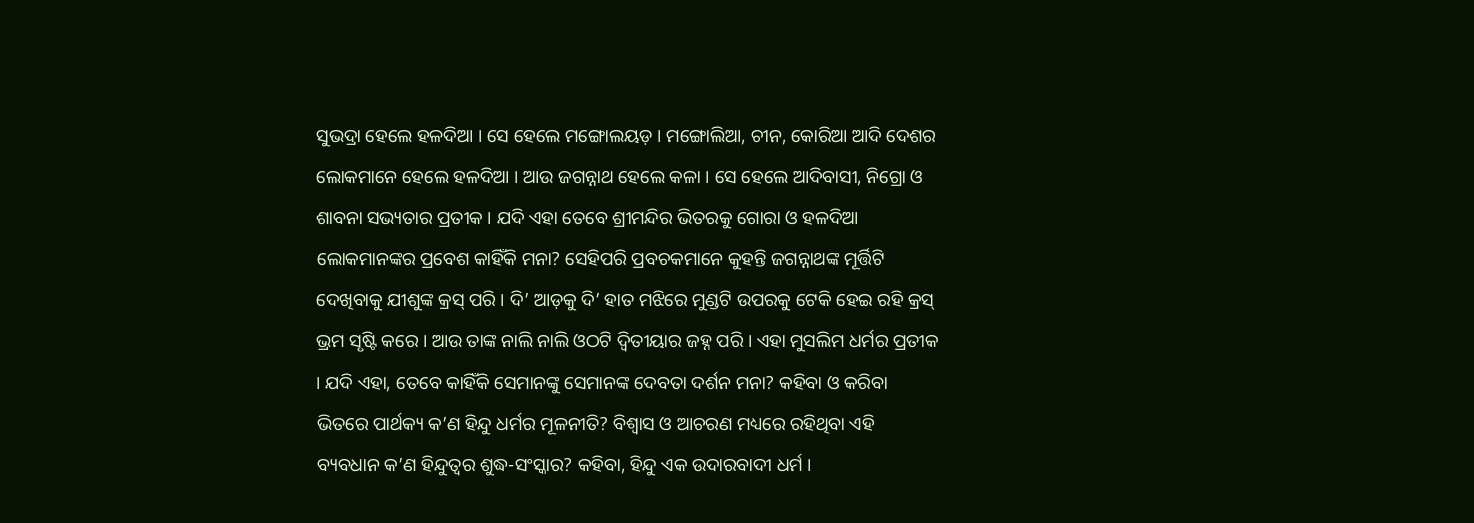ସୁଭଦ୍ରା ହେଲେ ହଳଦିଆ । ସେ ହେଲେ ମଙ୍ଗୋଲୟଡ଼ । ମଙ୍ଗୋଲିଆ, ଚୀନ, କୋରିଆ ଆଦି ଦେଶର ଲୋକମାନେ ହେଲେ ହଳଦିଆ । ଆଉ ଜଗନ୍ନାଥ ହେଲେ କଳା । ସେ ହେଲେ ଆଦିବାସୀ, ନିଗ୍ରୋ ଓ ଶାବନା ସଭ୍ୟତାର ପ୍ରତୀକ । ଯଦି ଏହା ତେବେ ଶ୍ରୀମନ୍ଦିର ଭିତରକୁ ଗୋରା ଓ ହଳଦିଆ ଲୋକମାନଙ୍କର ପ୍ରବେଶ କାହିଁକି ମନା? ସେହିପରି ପ୍ରବଚକମାନେ କୁହନ୍ତି ଜଗନ୍ନାଥଙ୍କ ମୂର୍ତ୍ତିଟି ଦେଖିବାକୁ ଯୀଶୁଙ୍କ କ୍ରସ୍ ପରି । ଦି’ ଆଡ଼କୁ ଦି’ ହାତ ମଝିରେ ମୁଣ୍ଡଟି ଉପରକୁ ଟେକି ହେଇ ରହି କ୍ରସ୍ ଭ୍ରମ ସୃଷ୍ଟି କରେ । ଆଉ ତାଙ୍କ ନାଲି ନାଲି ଓଠଟି ଦ୍ୱିତୀୟାର ଜହ୍ନ ପରି । ଏହା ମୁସଲିମ ଧର୍ମର ପ୍ରତୀକ । ଯଦି ଏହା, ତେବେ କାହିଁକି ସେମାନଙ୍କୁ ସେମାନଙ୍କ ଦେବତା ଦର୍ଶନ ମନା? କହିବା ଓ କରିବା ଭିତରେ ପାର୍ଥକ୍ୟ କ’ଣ ହିନ୍ଦୁ ଧର୍ମର ମୂଳନୀତି? ବିଶ୍ୱାସ ଓ ଆଚରଣ ମଧ୍ୟରେ ରହିଥିବା ଏହି ବ୍ୟବଧାନ କ’ଣ ହିନ୍ଦୁତ୍ୱର ଶୁଦ୍ଧ-ସଂସ୍କାର? କହିବା, ହିନ୍ଦୁ ଏକ ଉଦାରବାଦୀ ଧର୍ମ ।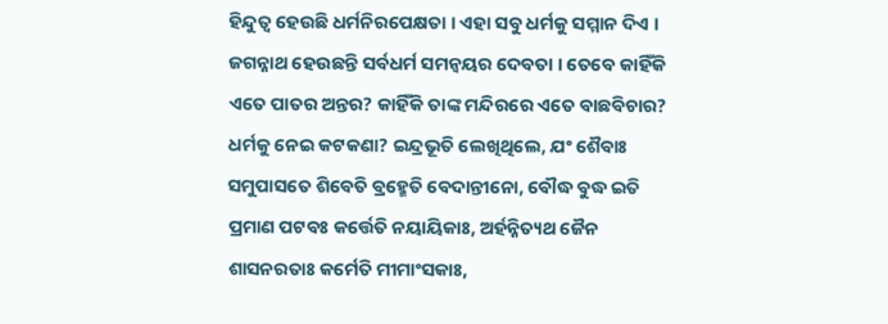ହିନ୍ଦୁତ୍ୱ ହେଉଛି ଧର୍ମନିରପେକ୍ଷତା । ଏହା ସବୁ ଧର୍ମକୁ ସମ୍ମାନ ଦିଏ । ଜଗନ୍ନାଥ ହେଉଛନ୍ତି ସର୍ବଧର୍ମ ସମନ୍ୱୟର ଦେବତା । ତେବେ କାହିଁକି ଏତେ ପାତର ଅନ୍ତର? କାହିଁକି ତାଙ୍କ ମନ୍ଦିରରେ ଏତେ ବାଛବିଚାର? ଧର୍ମକୁ ନେଇ କଟକଣା? ଇନ୍ଦ୍ରଭୂତି ଲେଖିଥିଲେ, ଯଂ ଶୈବାଃ ସମୁପାସତେ ଶିବେତି ବ୍ରହ୍ମେତି ବେଦାନ୍ତୀନୋ, ବୌଦ୍ଧ ବୁଦ୍ଧ ଇତି ପ୍ରମାଣ ପଟବଃ କର୍ତ୍ତେତି ନୟାୟିକାଃ, ଅର୍ହନ୍ନିତ୍ୟଥ ଜୈନ ଶାସନରତାଃ କର୍ମେତି ମୀମାଂସକାଃ,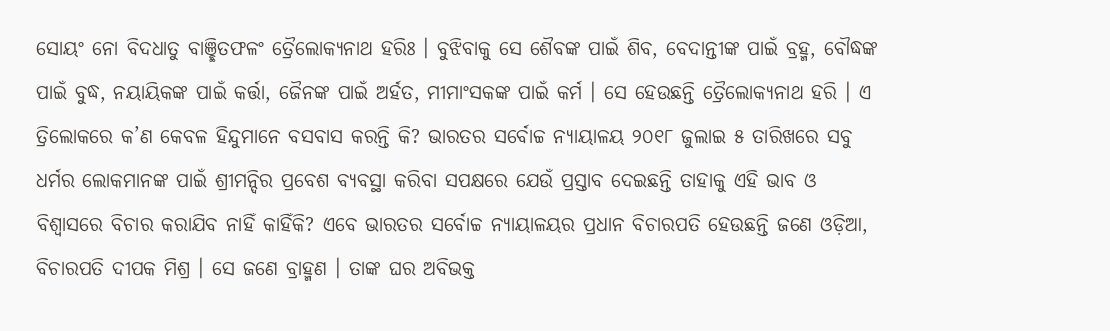ସୋୟଂ ନୋ ବିଦଧାତୁ ବାଞ୍ଛିତଫଳଂ ତ୍ରୈଲୋକ୍ୟନାଥ ହରିଃ । ବୁଝିବାକୁ ସେ ଶୈବଙ୍କ ପାଇଁ ଶିବ, ବେଦାନ୍ତୀଙ୍କ ପାଇଁ ବ୍ରହ୍ମ, ବୌଦ୍ଧଙ୍କ ପାଇଁ ବୁଦ୍ଧ, ନୟାୟିକଙ୍କ ପାଇଁ କର୍ତ୍ତା, ଜୈନଙ୍କ ପାଇଁ ଅର୍ହତ, ମୀମାଂସକଙ୍କ ପାଇଁ କର୍ମ । ସେ ହେଉଛନ୍ତି ତ୍ରୈଲୋକ୍ୟନାଥ ହରି । ଏ ତ୍ରିଲୋକରେ କ’ଣ କେବଳ ହିନ୍ଦୁମାନେ ବସବାସ କରନ୍ତି କି? ଭାରତର ସର୍ବୋଚ୍ଚ ନ୍ୟାୟାଳୟ ୨୦୧୮ ଜୁଲାଇ ୫ ତାରିଖରେ ସବୁ ଧର୍ମର ଲୋକମାନଙ୍କ ପାଇଁ ଶ୍ରୀମନ୍ଦିର ପ୍ରବେଶ ବ୍ୟବସ୍ଥା କରିବା ସପକ୍ଷରେ ଯେଉଁ ପ୍ରସ୍ତାବ ଦେଇଛନ୍ତି ତାହାକୁ ଏହି ଭାବ ଓ ବିଶ୍ୱାସରେ ବିଚାର କରାଯିବ ନାହିଁ କାହିଁକି? ଏବେ ଭାରତର ସର୍ବୋଚ୍ଚ ନ୍ୟାୟାଳୟର ପ୍ରଧାନ ବିଚାରପତି ହେଉଛନ୍ତି ଜଣେ ଓଡ଼ିଆ, ବିଚାରପତି ଦୀପକ ମିଶ୍ର । ସେ ଜଣେ ବ୍ରାହ୍ମଣ । ତାଙ୍କ ଘର ଅବିଭକ୍ତ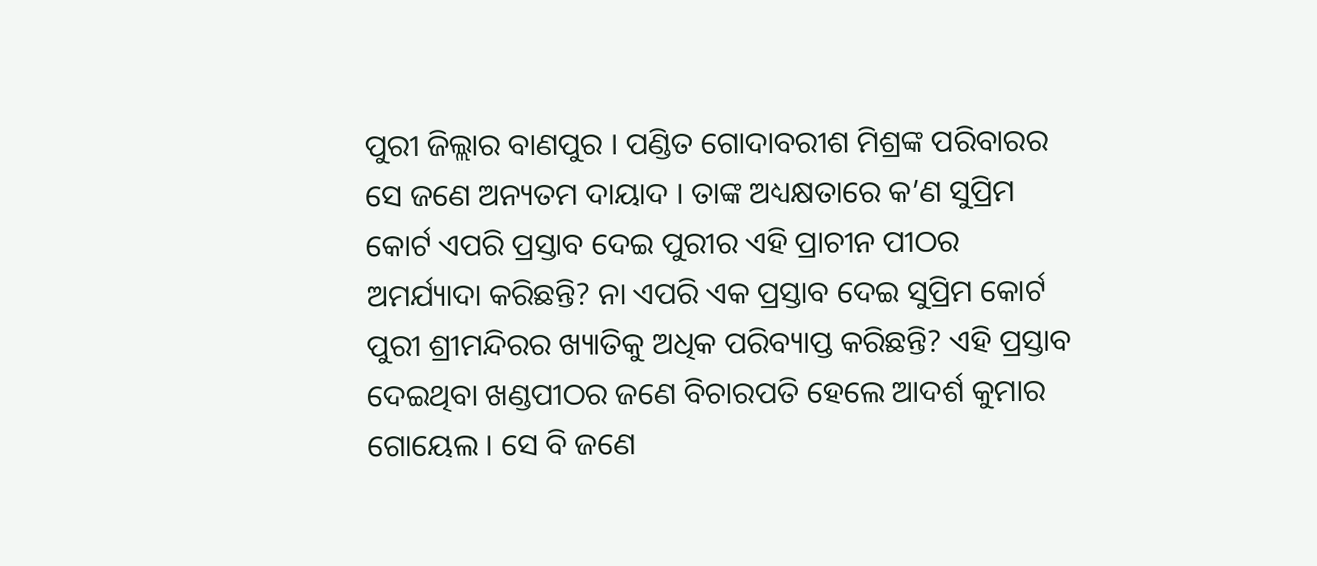ପୁରୀ ଜିଲ୍ଲାର ବାଣପୁର । ପଣ୍ଡିତ ଗୋଦାବରୀଶ ମିଶ୍ରଙ୍କ ପରିବାରର ସେ ଜଣେ ଅନ୍ୟତମ ଦାୟାଦ । ତାଙ୍କ ଅଧ୍ୟକ୍ଷତାରେ କ’ଣ ସୁପ୍ରିମ କୋର୍ଟ ଏପରି ପ୍ରସ୍ତାବ ଦେଇ ପୁରୀର ଏହି ପ୍ରାଚୀନ ପୀଠର ଅମର୍ଯ୍ୟାଦା କରିଛନ୍ତି? ନା ଏପରି ଏକ ପ୍ରସ୍ତାବ ଦେଇ ସୁପ୍ରିମ କୋର୍ଟ ପୁରୀ ଶ୍ରୀମନ୍ଦିରର ଖ୍ୟାତିକୁ ଅଧିକ ପରିବ୍ୟାପ୍ତ କରିଛନ୍ତି? ଏହି ପ୍ରସ୍ତାବ ଦେଇଥିବା ଖଣ୍ଡପୀଠର ଜଣେ ବିଚାରପତି ହେଲେ ଆଦର୍ଶ କୁମାର ଗୋୟେଲ । ସେ ବି ଜଣେ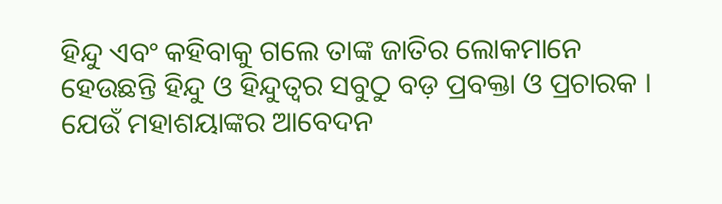ହିନ୍ଦୁ ଏବଂ କହିବାକୁ ଗଲେ ତାଙ୍କ ଜାତିର ଲୋକମାନେ ହେଉଛନ୍ତି ହିନ୍ଦୁ ଓ ହିନ୍ଦୁତ୍ୱର ସବୁଠୁ ବଡ଼ ପ୍ରବକ୍ତା ଓ ପ୍ରଚାରକ । ଯେଉଁ ମହାଶୟାଙ୍କର ଆବେଦନ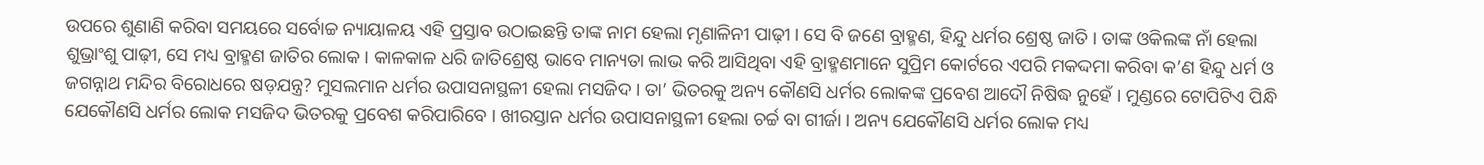ଉପରେ ଶୁଣାଣି କରିବା ସମୟରେ ସର୍ବୋଚ୍ଚ ନ୍ୟାୟାଳୟ ଏହି ପ୍ରସ୍ତାବ ଉଠାଇଛନ୍ତି ତାଙ୍କ ନାମ ହେଲା ମୃଣାଳିନୀ ପାଢ଼ୀ । ସେ ବି ଜଣେ ବ୍ରାହ୍ମଣ, ହିନ୍ଦୁ ଧର୍ମର ଶ୍ରେଷ୍ଠ ଜାତି । ତାଙ୍କ ଓକିଲଙ୍କ ନାଁ ହେଲା ଶୁଭ୍ରାଂଶୁ ପାଢ଼ୀ, ସେ ମଧ୍ୟ ବ୍ରାହ୍ମଣ ଜାତିର ଲୋକ । କାଳକାଳ ଧରି ଜାତିଶ୍ରେଷ୍ଠ ଭାବେ ମାନ୍ୟତା ଲାଭ କରି ଆସିଥିବା ଏହି ବ୍ରାହ୍ମଣମାନେ ସୁପ୍ରିମ କୋର୍ଟରେ ଏପରି ମକଦ୍ଦମା କରିବା କ’ଣ ହିନ୍ଦୁ ଧର୍ମ ଓ ଜଗନ୍ନାଥ ମନ୍ଦିର ବିରୋଧରେ ଷଡ଼ଯନ୍ତ୍ର? ମୁସଲମାନ ଧର୍ମର ଉପାସନାସ୍ଥଳୀ ହେଲା ମସଜିଦ । ତା’ ଭିତରକୁ ଅନ୍ୟ କୌଣସି ଧର୍ମର ଲୋକଙ୍କ ପ୍ରବେଶ ଆଦୌ ନିଷିଦ୍ଧ ନୁହେଁ । ମୁଣ୍ଡରେ ଟୋପିଟିଏ ପିନ୍ଧି ଯେକୌଣସି ଧର୍ମର ଲୋକ ମସଜିଦ ଭିତରକୁ ପ୍ରବେଶ କରିପାରିବେ । ଖୀରସ୍ତାନ ଧର୍ମର ଉପାସନାସ୍ଥଳୀ ହେଲା ଚର୍ଚ୍ଚ ବା ଗୀର୍ଜା । ଅନ୍ୟ ଯେକୌଣସି ଧର୍ମର ଲୋକ ମଧ୍ୟ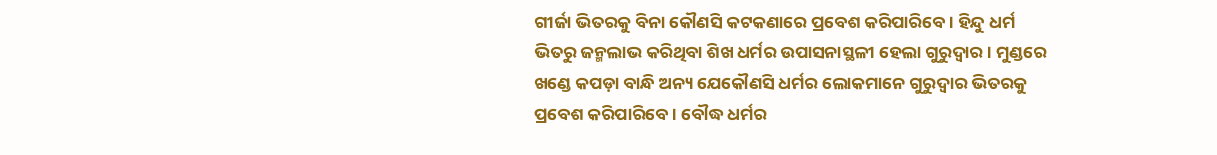ଗୀର୍ଜା ଭିତରକୁ ବିନା କୌଣସି କଟକଣାରେ ପ୍ରବେଶ କରିପାରିବେ । ହିନ୍ଦୁ ଧର୍ମ ଭିତରୁ ଜନ୍ମଲାଭ କରିଥିବା ଶିଖ ଧର୍ମର ଉପାସନାସ୍ଥଳୀ ହେଲା ଗୁରୁଦ୍ୱାର । ମୁଣ୍ଡରେ ଖଣ୍ଡେ କପଡ଼ା ବାନ୍ଧି ଅନ୍ୟ ଯେକୌଣସି ଧର୍ମର ଲୋକମାନେ ଗୁରୁଦ୍ୱାର ଭିତରକୁ ପ୍ରବେଶ କରିପାରିବେ । ବୌଦ୍ଧ ଧର୍ମର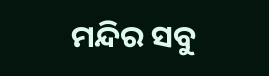ମନ୍ଦିର ସବୁ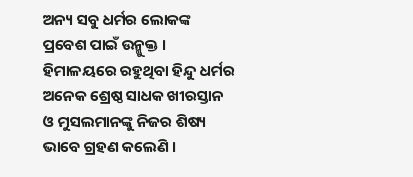ଅନ୍ୟ ସବୁ ଧର୍ମର ଲୋକଙ୍କ ପ୍ରବେଶ ପାଇଁ ଉନ୍ମୁକ୍ତ । ହିମାଳୟରେ ରହୁଥିବା ହିନ୍ଦୁ ଧର୍ମର ଅନେକ ଶ୍ରେଷ୍ଠ ସାଧକ ଖୀରସ୍ତାନ ଓ ମୁସଲମାନଙ୍କୁ ନିଜର ଶିଷ୍ୟ ଭାବେ ଗ୍ରହଣ କଲେଣି ।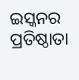ଇସ୍କନର ପ୍ରତିଷ୍ଠାତା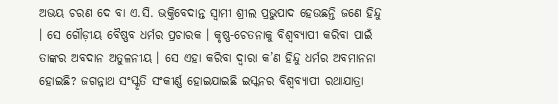ଅଭୟ ଚରଣ ଦେ ବା ଏ.ସି. ଭକ୍ତିବେଦାନ୍ତ ସ୍ୱାମୀ ଶ୍ରୀଲ ପ୍ରଭୁପାଦ ହେଉଛନ୍ତି ଜଣେ ହିନ୍ଦୁ । ସେ ଗୌଡ଼ୀୟ ବୈଷ୍ଣବ ଧର୍ମର ପ୍ରଚାରକ । କୃଷ୍ଣ-ଚେତନାକୁ ବିଶ୍ୱବ୍ୟାପୀ କରିବା ପାଇଁ ତାଙ୍କର ଅବଦାନ ଅତୁଳନୀୟ । ସେ ଏହା କରିବା ଦ୍ୱାରା କ’ଣ ହିନ୍ଦୁ ଧର୍ମର ଅବମାନନା ହୋଇଛି? ଜଗନ୍ନାଥ ସଂସ୍କୃତି ସଂକୀର୍ଣ୍ଣ ହୋଇଯାଇଛି ଇସ୍କନର ବିଶ୍ୱବ୍ୟାପୀ ରଥାଯାତ୍ରା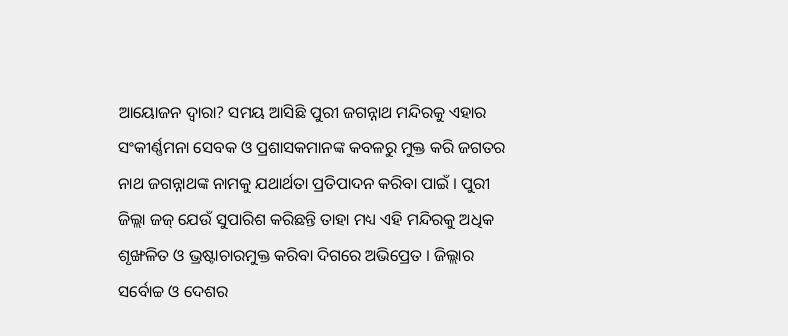ଆୟୋଜନ ଦ୍ୱାରା? ସମୟ ଆସିଛି ପୁରୀ ଜଗନ୍ନାଥ ମନ୍ଦିରକୁ ଏହାର ସଂକୀର୍ଣ୍ଣମନା ସେବକ ଓ ପ୍ରଶାସକମାନଙ୍କ କବଳରୁ ମୁକ୍ତ କରି ଜଗତର ନାଥ ଜଗନ୍ନାଥଙ୍କ ନାମକୁ ଯଥାର୍ଥତା ପ୍ରତିପାଦନ କରିବା ପାଇଁ । ପୁରୀ ଜିଲ୍ଲା ଜଜ୍ ଯେଉଁ ସୁପାରିଶ କରିଛନ୍ତି ତାହା ମଧ୍ୟ ଏହି ମନ୍ଦିରକୁ ଅଧିକ ଶୃଙ୍ଖଳିତ ଓ ଭ୍ରଷ୍ଟାଚାରମୁକ୍ତ କରିବା ଦିଗରେ ଅଭିପ୍ରେତ । ଜିଲ୍ଲାର ସର୍ବୋଚ୍ଚ ଓ ଦେଶର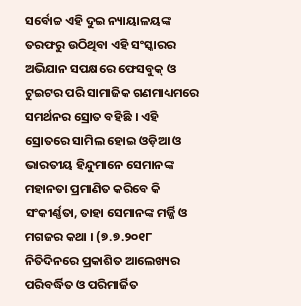ସର୍ବୋଚ୍ଚ ଏହି ଦୁଇ ନ୍ୟାୟାଳୟଙ୍କ ତରଫରୁ ଉଠିଥିବା ଏହି ସଂସ୍କାରର ଅଭିଯାନ ସପକ୍ଷରେ ଫେସବୁକ୍ ଓ ଟୁଇଟର ପରି ସାମାଜିକ ଗଣମାଧ୍ୟମରେ ସମର୍ଥନର ସ୍ରୋତ ବହିଛି । ଏହି ସ୍ରୋତରେ ସାମିଲ ହୋଇ ଓଡ଼ିଆ ଓ ଭାରତୀୟ ହିନ୍ଦୁମାନେ ସେମାନଙ୍କ ମହାନତା ପ୍ରମାଣିତ କରିବେ କି ସଂକୀର୍ଣ୍ଣତା, ତାହା ସେମାନଙ୍କ ମର୍ଜ୍ଜି ଓ ମଗଜର କଥା । (୭.୭.୨୦୧୮ ନିତିଦିନରେ ପ୍ରକାଶିତ ଆଲେଖ୍ୟର ପରିବର୍ଦ୍ଧିତ ଓ ପରିମାର୍ଜିତ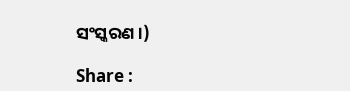ସଂସ୍କରଣ ।)

Share :